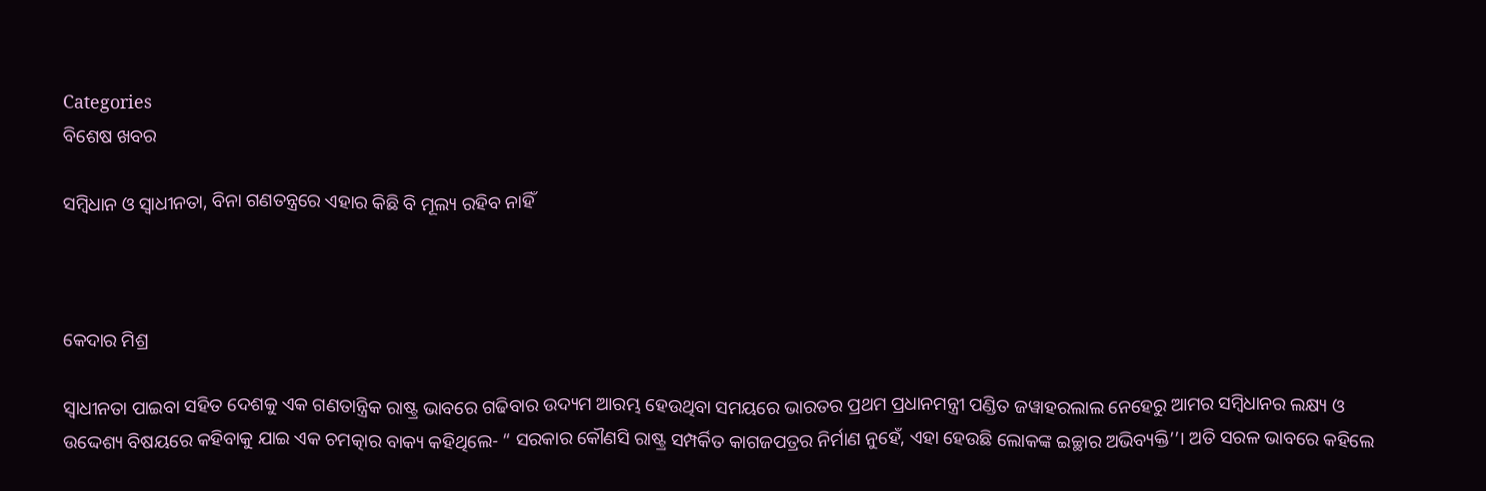Categories
ବିଶେଷ ଖବର

ସମ୍ବିଧାନ ଓ ସ୍ଵାଧୀନତା, ବିନା ଗଣତନ୍ତ୍ରରେ ଏହାର କିଛି ବି ମୂଲ୍ୟ ରହିବ ନାହିଁ



କେଦାର ମିଶ୍ର

ସ୍ଵାଧୀନତା ପାଇବା ସହିତ ଦେଶକୁ ଏକ ଗଣତାନ୍ତ୍ରିକ ରାଷ୍ଟ୍ର ଭାବରେ ଗଢିବାର ଉଦ୍ୟମ ଆରମ୍ଭ ହେଉଥିବା ସମୟରେ ଭାରତର ପ୍ରଥମ ପ୍ରଧାନମନ୍ତ୍ରୀ ପଣ୍ଡିତ ଜୱାହରଲାଲ ନେହେରୁ ଆମର ସମ୍ବିଧାନର ଲକ୍ଷ୍ୟ ଓ ଉଦ୍ଦେଶ୍ୟ ବିଷୟରେ କହିବାକୁ ଯାଇ ଏକ ଚମତ୍କାର ବାକ୍ୟ କହିଥିଲେ- “ ସରକାର କୌଣସି ରାଷ୍ଟ୍ର ସମ୍ପର୍କିତ କାଗଜପତ୍ରର ନିର୍ମାଣ ନୁହେଁ, ଏହା ହେଉଛି ଲୋକଙ୍କ ଇଚ୍ଛାର ଅଭିବ୍ୟକ୍ତି’’। ଅତି ସରଳ ଭାବରେ କହିଲେ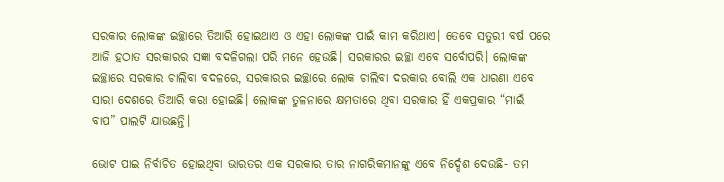ସରକାର ଲୋକଙ୍କ ଇଚ୍ଛାରେ ତିଆରି ହୋଇଥାଏ ଓ ଏହା ଲୋକଙ୍କ ପାଇଁ କାମ କରିଥାଏ। ତେବେ ସତୁରୀ ବର୍ଷ ପରେ ଆଜି ହଠାତ ସରକାରର ସଜ୍ଞା ବଦଳିଗଲା ପରି ମନେ ହେଉଛି। ସରକାରର ଇଚ୍ଛା ଏବେ ସର୍ବୋପରି। ଲୋକଙ୍କ ଇଚ୍ଛାରେ ସରକାର ଚାଲିବା ବଦଳରେ, ସରକାରର ଇଚ୍ଛାରେ ଲୋକ ଚାଲିବା ଦରକାର ବୋଲି ଏକ ଧାରଣା ଏବେ ସାରା ଦେଶରେ ତିଆରି କରା ହୋଇଛି। ଲୋକଙ୍କ ତୁଳନାରେ କ୍ଷମତାରେ ଥିବା ସରକାର ହିଁ ଏକପ୍ରକାର “ମାଇଁ ବାପ” ପାଲଟି ଯାଉଛନ୍ତି।

ଭୋଟ ପାଇ ନିର୍ବାଚିତ ହୋଇଥିବା ଭାରତର ଏକ ସରକାର ତାର ନାଗରିକମାନଙ୍କୁ ଏବେ ନିର୍ଦ୍ଦେଶ ଦେଉଛି- ତମ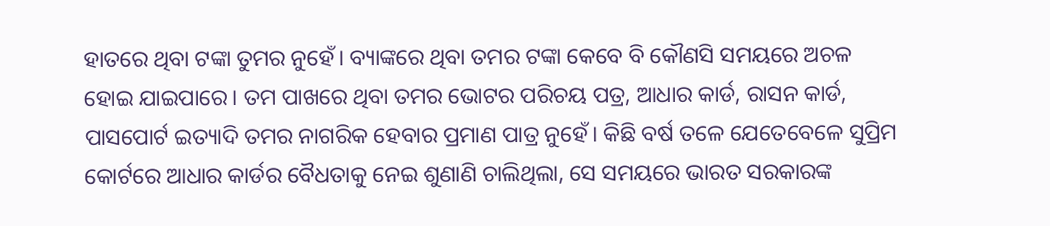ହାତରେ ଥିବା ଟଙ୍କା ତୁମର ନୁହେଁ। ବ୍ୟାଙ୍କରେ ଥିବା ତମର ଟଙ୍କା କେବେ ବି କୌଣସି ସମୟରେ ଅଚଳ ହୋଇ ଯାଇପାରେ। ତମ ପାଖରେ ଥିବା ତମର ଭୋଟର ପରିଚୟ ପତ୍ର, ଆଧାର କାର୍ଡ, ରାସନ କାର୍ଡ, ପାସପୋର୍ଟ ଇତ୍ୟାଦି ତମର ନାଗରିକ ହେବାର ପ୍ରମାଣ ପାତ୍ର ନୁହେଁ। କିଛି ବର୍ଷ ତଳେ ଯେତେବେଳେ ସୁପ୍ରିମ କୋର୍ଟରେ ଆଧାର କାର୍ଡର ବୈଧତାକୁ ନେଇ ଶୁଣାଣି ଚାଲିଥିଲା, ସେ ସମୟରେ ଭାରତ ସରକାରଙ୍କ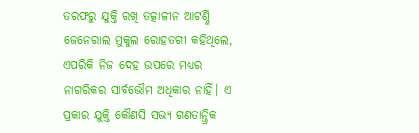ତରଫରୁ ଯୁକ୍ତି ରଖି ତତ୍କାଳୀନ ଆଟର୍ଣ୍ଣି ଜେନେରାଲ ମୁକୁଲ ରୋହତଗୀ କହିଥିଲେ, ଏପରିକି ନିଜ ଦେହ ଉପରେ ମଧ୍ୟର ନାଗରିକର ସାର୍ବଭୌମ ଅଧିକାର ନାହିଁ। ଏ ପ୍ରକାର ଯୁକ୍ତି କୌଣସି ସଭ୍ୟ ଗଣତାନ୍ତ୍ରିକ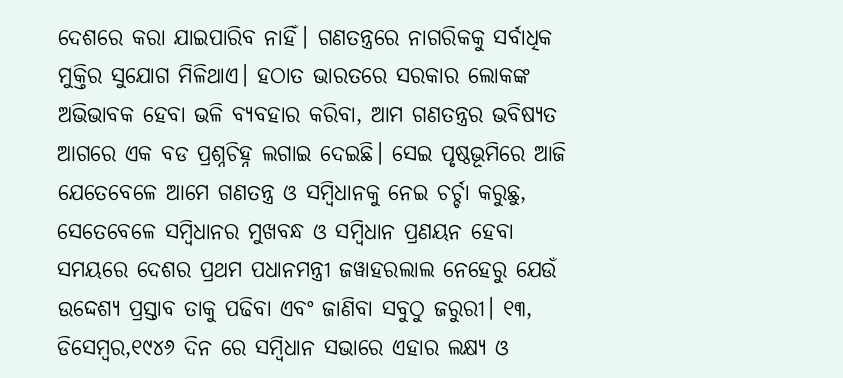ଦେଶରେ କରା ଯାଇପାରିବ ନାହିଁ। ଗଣତନ୍ତ୍ରରେ ନାଗରିକକୁ ସର୍ବାଧିକ ମୁକ୍ତିର ସୁଯୋଗ ମିଳିଥାଏ। ହଠାତ ଭାରତରେ ସରକାର ଲୋକଙ୍କ ଅଭିଭାବକ ହେବା ଭଳି ବ୍ୟବହାର କରିବା, ଆମ ଗଣତନ୍ତ୍ରର ଭବିଷ୍ୟତ ଆଗରେ ଏକ ବଡ ପ୍ରଶ୍ନଚିହ୍ନ ଲଗାଇ ଦେଇଛି। ସେଇ ପୃଷ୍ଠଭୂମିରେ ଆଜି ଯେତେବେଳେ ଆମେ ଗଣତନ୍ତ୍ର ଓ ସମ୍ବିଧାନକୁ ନେଇ ଚର୍ଚ୍ଚା କରୁଛୁ, ସେତେବେଳେ ସମ୍ବିଧାନର ମୁଖବନ୍ଧ ଓ ସମ୍ବିଧାନ ପ୍ରଣୟନ ହେବା ସମୟରେ ଦେଶର ପ୍ରଥମ ପଧାନମନ୍ତ୍ରୀ ଜୱାହରଲାଲ ନେହେରୁ ଯେଉଁ ଉଦ୍ଦେଶ୍ୟ ପ୍ରସ୍ତାବ ତାକୁ ପଢିବା ଏବଂ ଜାଣିବା ସବୁଠୁ ଜରୁରୀ। ୧୩, ଡିସେମ୍ବର,୧୯୪୬ ଦିନ ରେ ସମ୍ବିଧାନ ସଭାରେ ଏହାର ଲକ୍ଷ୍ୟ ଓ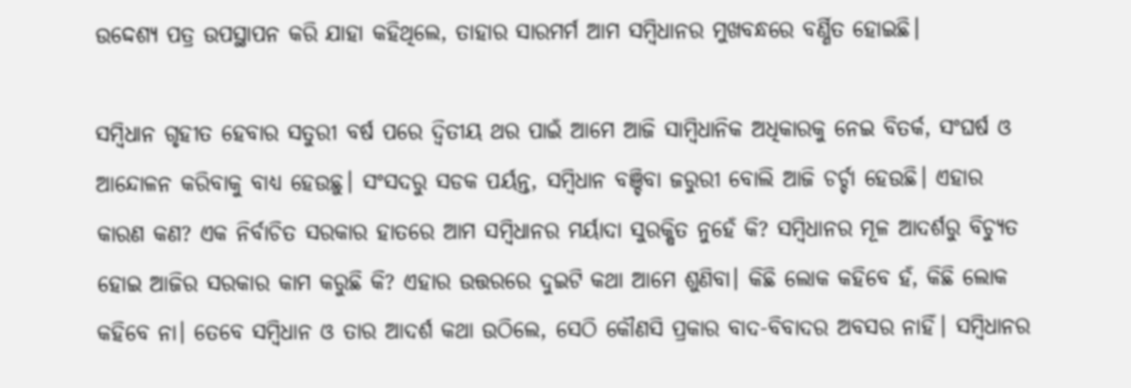ଉଦ୍ଦେଶ୍ୟ ପତ୍ର ଉପସ୍ଥାପନ କରି ଯାହା କହିଥିଲେ, ତାହାର ସାରମର୍ମ ଆମ ସମ୍ବିଧାନର ମୁଖବନ୍ଧରେ ବର୍ଣ୍ଣିତ ହୋଇଛି।

ସମ୍ବିଧାନ ଗୃହୀତ ହେବାର ସତୁରୀ ବର୍ଷ ପରେ ଦ୍ଵିତୀୟ ଥର ପାଇଁ ଆମେ ଆଜି ସାମ୍ବିଧାନିକ ଅଧିକାରକୁ ନେଇ ବିତର୍କ, ସଂଘର୍ଷ ଓ ଆନ୍ଦୋଳନ କରିବାକୁ ବାଧ୍ୟ ହେଉଛୁ। ସଂସଦରୁ ସଡକ ପର୍ୟନ୍ତ, ସମ୍ବିଧାନ ବଞ୍ଚିବା ଜରୁରୀ ବୋଲି ଆଜି ଚର୍ଚ୍ଚା ହେଉଛି। ଏହାର କାରଣ କଣ? ଏକ ନିର୍ବାଚିତ ସରକାର ହାତରେ ଆମ ସମ୍ବିଧାନର ମର୍ୟାଦା ସୁରକ୍ଷିତ ନୁହେଁ କି? ସମ୍ବିଧାନର ମୂଳ ଆଦର୍ଶରୁ ବିଚ୍ୟୁତ ହୋଇ ଆଜିର ସରକାର କାମ କରୁଛି କି? ଏହାର ଉତ୍ତରରେ ଦୁଇଟି କଥା ଆମେ ଶୁଣିବା। କିଛି ଲୋକ କହିବେ ହଁ, କିଛି ଲୋକ କହିବେ ନା। ତେବେ ସମ୍ବିଧାନ ଓ ତାର ଆଦର୍ଶ କଥା ଉଠିଲେ, ସେଠି କୌଣସି ପ୍ରକାର ବାଦ-ବିବାଦର ଅବସର ନାହିଁ। ସମ୍ବିଧାନର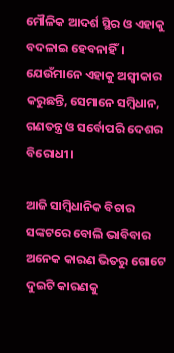ମୌଳିକ ଆଦର୍ଶ ସ୍ଥିର ଓ ଏହାକୁ ବଦଳାଇ ହେବନାହିଁ। ଯେଉଁମାନେ ଏହାକୁ ଅସ୍ଵୀକାର କରୁଛନ୍ତି, ସେମାନେ ସମ୍ବିଧାନ, ଗଣତନ୍ତ୍ର ଓ ସର୍ବୋପରି ଦେଶର ବିରୋଧୀ।

ଆଜି ସାମ୍ବିଧାନିକ ବିଚାର ସଙ୍କଟରେ ବୋଲି ଭାବିବାର ଅନେକ କାରଣ ଭିତରୁ ଗୋଟେ ଦୁଇଟି କାରଣକୁ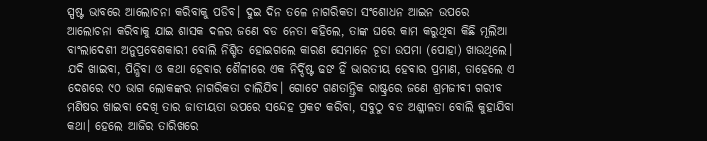ସ୍ପଷ୍ଟ ଭାବରେ ଆଲୋଚନା କରିବାକୁ ପଡିବ। ଦୁଇ ଦିନ ତଳେ ନାଗରିକତା ସଂଶୋଧନ ଆଇନ ଉପରେ ଆଲୋଚନା କରିବାକୁ ଯାଇ ଶାସକ ଦଳର ଜଣେ ବଡ ନେତା କହିଲେ, ତାଙ୍କ ଘରେ କାମ କରୁଥିବା କିଛି ମୂଲିଆ ବାଂଲାଦେଶୀ ଅନୁପ୍ରବେଶକାରୀ ବୋଲି ନିଶ୍ଚିତ ହୋଇଗଲେ କାରଣ ସେମାନେ ଚୂଡା ଉପମା (ପୋହା) ଖାଉଥିଲେ। ଯଦି ଖାଇବା, ପିନ୍ଧିବା ଓ କଥା ହେବାର ଶୈଳୀରେ ଏକ ନିର୍ଦ୍ଦିଷ୍ଟ ଢଙ ହିଁ ଭାରତୀୟ ହେବାର ପ୍ରମାଣ, ତାହେଲେ ଏ ଦେଶରେ ୯୦ ଭାଗ ଲୋକଙ୍କର ନାଗରିକତା ଚାଲିଯିବ। ଗୋଟେ ଗଣତାନ୍ତ୍ରିକ ରାଷ୍ଟ୍ରରେ ଜଣେ ଶ୍ରମଜୀବୀ ଗରୀବ ମଣିଷର ଖାଇବା ଦେଖି ତାର ଜାତୀୟତା ଉପରେ ସନ୍ଦେହ ପ୍ରକଟ କରିବା, ସବୁଠୁ ବଡ ଅଶ୍ଳୀଳତା ବୋଲି କୁହାଯିବା କଥା। ହେଲେ ଆଜିର ତାରିଖରେ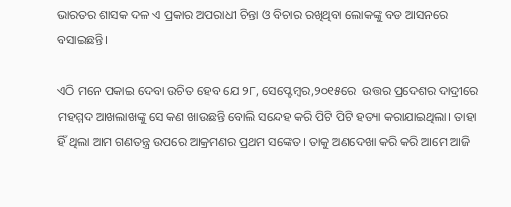ଭାରତର ଶାସକ ଦଳ ଏ ପ୍ରକାର ଅପରାଧୀ ଚିନ୍ତା ଓ ବିଚାର ରଖିଥିବା ଲୋକଙ୍କୁ ବଡ ଆସନରେ ବସାଇଛନ୍ତି।

ଏଠି ମନେ ପକାଇ ଦେବା ଉଚିତ ହେବ ଯେ ୨୮, ସେପ୍ଟେମ୍ବର,୨୦୧୫ରେ  ଉତ୍ତର ପ୍ରଦେଶର ଦାଦ୍ରୀରେ ମହମ୍ମଦ ଆଖଲାଖଙ୍କୁ ସେ କଣ ଖାଉଛନ୍ତି ବୋଲି ସନ୍ଦେହ କରି ପିଟି ପିଟି ହତ୍ୟା କରାଯାଇଥିଲା। ତାହା ହିଁ ଥିଲା ଆମ ଗଣତନ୍ତ୍ର ଉପରେ ଆକ୍ରମଣର ପ୍ରଥମ ସଙ୍କେତ। ତାକୁ ଅଣଦେଖା କରି କରି ଆମେ ଆଜି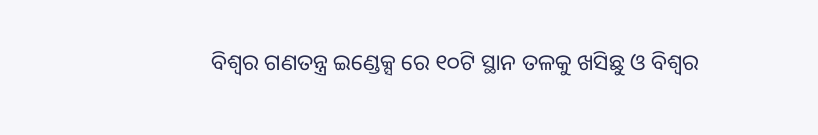ବିଶ୍ଵର ଗଣତନ୍ତ୍ର ଇଣ୍ଡେକ୍ସ ରେ ୧୦ଟି ସ୍ଥାନ ତଳକୁ ଖସିଛୁ ଓ ବିଶ୍ଵର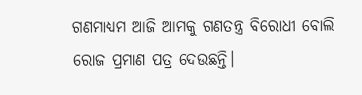ଗଣମାଧ୍ୟମ ଆଜି ଆମକୁ ଗଣତନ୍ତ୍ର ବିରୋଧୀ ବୋଲି ରୋଜ ପ୍ରମାଣ ପତ୍ର ଦେଉଛନ୍ତି।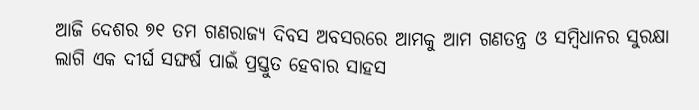ଆଜି ଦେଶର ୭୧ ତମ ଗଣରାଜ୍ୟ ଦିବସ ଅବସରରେ ଆମକୁ ଆମ ଗଣତନ୍ତ୍ର ଓ ସମ୍ବିଧାନର ସୁରକ୍ଷା ଲାଗି ଏକ ଦୀର୍ଘ ସଙ୍ଘର୍ଷ ପାଇଁ ପ୍ରସ୍ତୁତ ହେବାର ସାହସ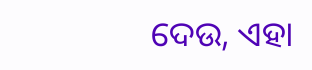ଦେଉ, ଏହା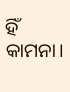ହିଁ କାମନା।